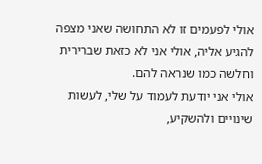אולי לפעמים זו לא התחושה שאני מצפה להגיע אליה, אולי אני לא כזאת שברירית וחלשה כמו שנראה להם.
אולי אני יודעת לעמוד על שלי, לעשות שינויים ולהשקיע,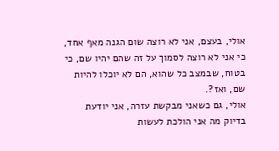אולי, בעצם, אני לא רוצה שום הגנה מאף אחד,
כי אני לא רוצה לסמוך על זה שהם יהיו שם, כי בטוח, שבמצב כל שהוא, הם לא יוכלו להיות שם, ואז?.
אולי, גם כשאני מבקשת עזרה, אני יודעת בדיוק מה אני הולכת לעשות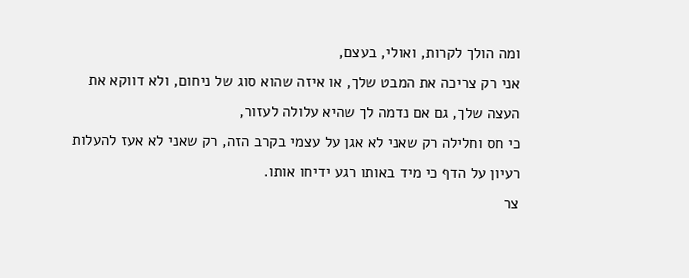ומה הולך לקרות, ואולי, בעצם,
אני רק צריכה את המבט שלך, או איזה שהוא סוג של ניחום, ולא דווקא את העצה שלך, גם אם נדמה לך שהיא עלולה לעזור,
כי חס וחלילה רק שאני לא אגן על עצמי בקרב הזה, רק שאני לא אעז להעלות רעיון על הדף כי מיד באותו רגע ידיחו אותו.
צר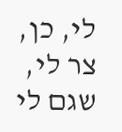לי, כן, צר לי, שגם לי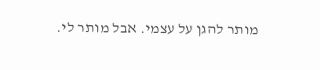מותר להגן על עצמי. אבל מותר לי.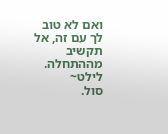ואם לא טוב לך עם זה, אל תקשיב מההתחלה.
לילט~
סול.